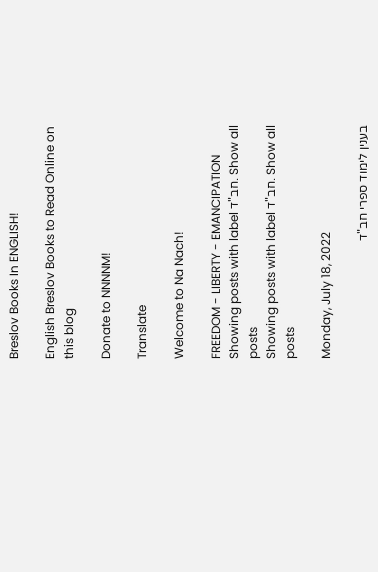Breslov Books In ENGLISH!

English Breslov Books to Read Online on this blog

Donate to NNNNM!

Translate

Welcome to Na Nach!

FREEDOM - LIBERTY - EMANCIPATION
Showing posts with label חב"ד. Show all posts
Showing posts with label חב"ד. Show all posts

Monday, July 18, 2022

בענין לימוד ספרי חב"ד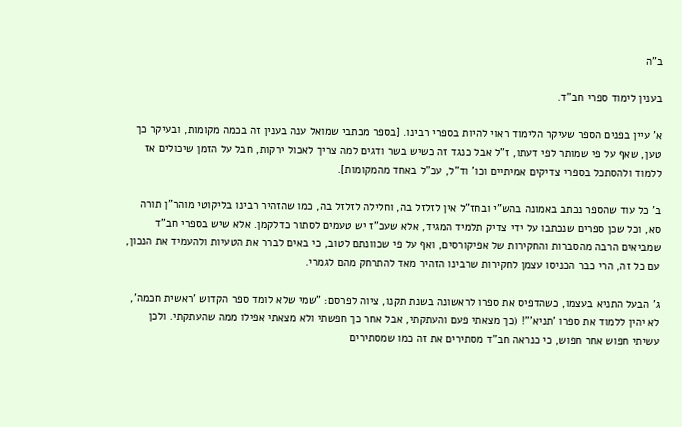ב"ה

בענין לימוד ספרי חב"ד.

א' עיין בפנים הספר שעיקר הלימוד ראוי להיות בספרי רבינו. [בספר מכתבי שמואל ענה בענין זה בכמה מקומות, ובעיקר כך טען, שאף על פי שמותר לפי דעתו, ז"ל אבל כנגד זה כשיש בשר ודגים למה צריך לאכול ירקות, חבל על הזמן שיכולים אז ללמוד ולהסתכל בספרי צדיקים אמיתיים וכו' וד"ל, עכ"ל באחד מהמקומות].

ב' כל עוד שהספר נכתב באמונה בהש"י ובחז"ל אין לזלזל בה, וחלילה לזלזל בה, כמו שהזהיר רבינו בליקוטי מוהר"ן תורה סא, וכל שכן ספרים שנכתבו על ידי צדיק תלמיד המגיד, אלא שעכ"ז יש טעמים לסתור כדלקמן. אלא שיש בספרי חב"ד שמביאים הרבה מהסברות והחקירות של אפיקורסים, ואף על פי שכוונתם לטוב, כי באים לברר את הטעיות ולהעמיד את הנכון, עם כל זה, הרי כבר הכניסו עצמן לחקירות שרבינו הזהיר מאד להתרחק מהם לגמרי.

ג' הבעל התניא בעצמו, כשהדפיס את ספרו לראשונה בשנת תקנו, ציוה לפרסם: "שמי שלא לומד ספר הקדוש 'ראשית חכמה', לא יהין ללמוד את ספרו 'תניא'"! (כך מצאתי פעם והעתקתי, אבל אחר כך חפשתי ולא מצאתי אפילו ממה שהעתקתי. ולכן עשיתי חפוש אחר חפוש, כי כנראה חב"ד מסתירים את זה כמו שמסתירים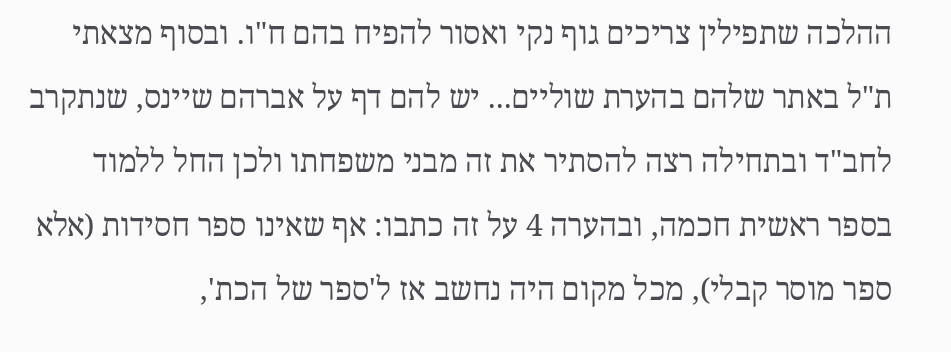ההלכה שתפילין צריכים גוף נקי ואסור להפיח בהם ח"ו. ובסוף מצאתי ת"ל באתר שלהם בהערת שוליים... יש להם דף על אברהם שיינס, שנתקרב לחב"ד ובתחילה רצה להסתיר את זה מבני משפחתו ולכן החל ללמוד בספר ראשית חכמה, ובהערה 4 על זה כתבו: אף שאינו ספר חסידות (אלא ספר מוסר קבלי), מכל מקום היה נחשב אז ל'ספר של הכת',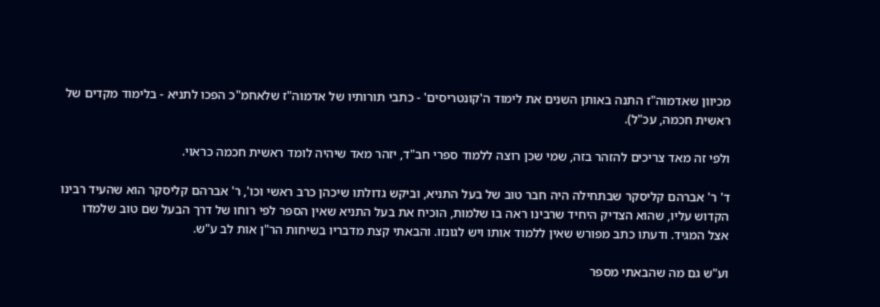מכיוון שאדמוה"ז התנה באותן השנים את לימוד ה'קונטריסים' - כתבי תורותיו של אדמוה"ז שלאחמ"כ הפכו לתניא - בלימוד מקדים של ראשית חכמה, עכ"ל).

ולפי זה מאד צריכים להזהר בזה, שמי שכן רוצה ללמוד ספרי חב"ד, יזהר מאד שיהיה לומד ראשית חכמה כראוי.

ד' ר' אברהם קליסקר שבתחילה היה חבר טוב של בעל התניא, וביקש גדולתו שיכהן כרב ראשי וכו', ר' אברהם קליסקר הוא שהעיד רבינו הקדוש עליו, שהוא הצדיק היחיד שרבינו ראה בו שלמות, הוכיח את בעל התניא שאין הספר לפי רוחו של דרך הבעל שם טוב שלמדו אצל המגיד. ודעתו כתב מפורש שאין ללמוד אותו ויש לגונזו. והבאתי קצת מדבריו בשיחות הר"ן אות לב ע"ש.

וע"ש גם מה שהבאתי מספר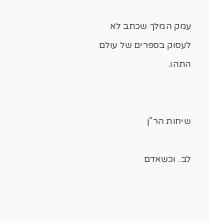עמק המלך שכתב לא לעסוק בספרים של עולם התהו.


שיחות הר"ן

לב. וכשאדם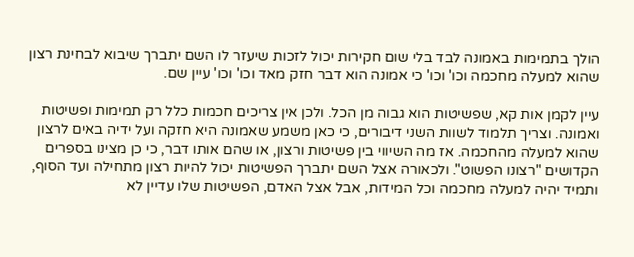הולך בתמימות באמונה לבד בלי שום חקירות יכול לזכות שיעזר לו השם יתברך שיבוא לבחינת רצון שהוא למעלה מחכמה וכו' וכו' כי אמונה הוא דבר חזק מאד וכו' וכו' עיין שם.

עיין לקמן אות קא, שפשיטות הוא גבוה מן הכל. ולכן אין צריכים חכמות כלל רק תמימות ופשיטות ואמונה. וצריך תלמוד לשוות השני דיבורים, כי כאן משמע שאמונה היא חזקה ועל ידיה באים לרצון שהוא למעלה מהחכמה. אז מה השיווי בין פשיטות ורצון, או שהם אותו דבר, כי כן מצינו בספרים הקדושים "רצונו הפשוט". ולכאורה אצל השם יתברך הפשיטות יכול להיות רצון מתחילה ועד הסוף, ותמיד יהיה למעלה מחכמה וכל המידות, אבל אצל האדם, הפשיטות שלו עדיין לא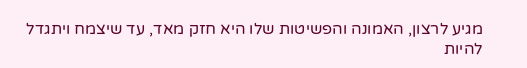מגיע לרצון, האמונה והפשיטות שלו היא חזק מאד, עד שיצמח ויתגדל להיות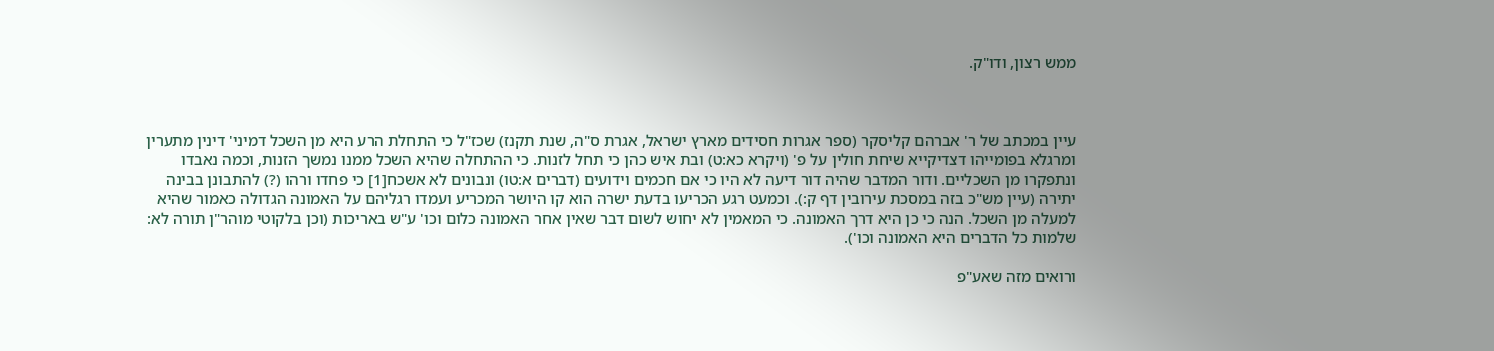ממש רצון, ודו"ק.



עיין במכתב של ר' אברהם קליסקר (ספר אגרות חסידים מארץ ישראל, אגרת ס"ה, שנת תקנז) שכז"ל כי התחלת הרע היא מן השכל דמיני' דינין מתערין ומרגלא בפומייהו דצדיקייא שיחת חולין על פ' (ויקרא כא:ט) ובת איש כהן כי תחל לזנות. כי ההתחלה שהיא השכל ממנו נמשך הזנות, וכמה נאבדו ונתפקרו מן השכליים. ודור המדבר שהיה דור דיעה לא היו כי אם חכמים וידועים (דברים א:טו) ונבונים לא אשכח[1] כי פחדו ורהו (?) להתבונן בבינה יתירה (עיין מש"כ בזה במסכת עירובין דף ק:). וכמעט רגע הכריעו בדעת ישרה הוא קו היושר המכריע ועמדו רגליהם על האמונה הגדולה כאמור שהיא למעלה מן השכל. הנה כי כן היא דרך האמונה. כי המאמין לא יחוש לשום דבר שאין אחר האמונה כלום וכו' ע"ש באריכות (וכן בלקוטי מוהר"ן תורה לא: שלמות כל הדברים היא האמונה וכו').

ורואים מזה שאע"פ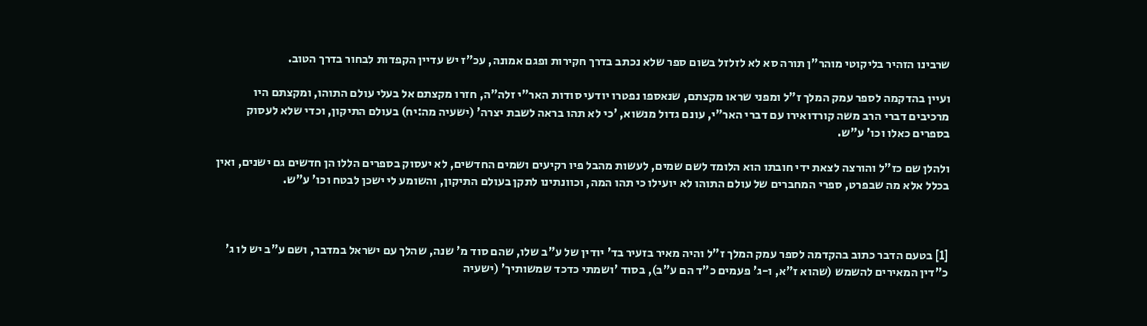שרבינו הזהיר בליקוטי מוהר"ן תורה סא לא לזלזל בשום ספר שלא נכתב בדרך חקירות ופגם אמונה, עכ"ז יש עדיין הקפדות לבחור בדרך הטוב.

ועיין בהדקמה לספר עמק המלך ז"ל ומפני שראו מקצתם, שנאספו נפטרו יודעי סודות האר"י זלה"ה, חזרו מקצתם אל בעלי עולם התוהו, ומקצתם היו מרכיבים דברי הרב משה קורדואירו עם דברי האר"י, עונם גדול מנשוא, 'כי לא תהו בראה לשבת יצרה' (ישעיה מה:יח) בעולם התיקון, וכדי שלא לעסוק בספרים כאלו וכו' ע"ש.

ולהלן שם כז"ל והורצה לצאת ידי חובתו הוא הלומד לשם שמים, לעשות מהבל פיו רקיעים ושמים החדשים, לא יעסוק בספרים הללו הן חדשים גם ישנים, ואין בכלל אלא מה שבפרט, ספרי המחברים של עולם התוהו לא יועילו כי תהו המה, וכוונתינו לתקן בעולם התיקון, והשומע לי ישכן לבטח וכו' ע"ש.



[1] בטעם הדבר כתוב בהקדמה לספר עמק המלך ז"ל והיה מאיר בזעיר בד' יודין של ע"ב שלו, שהם סוד מ' שנה, שהלך עם ישראל במדבר, ושם ע"ב יש לו ג' כ"דין המאירים להשמש (שהוא ז"א, ו-ג' פעמים כ"ד הם ע"ב), בסוד 'ושמתי כדכד שמשותיך' (ישעיה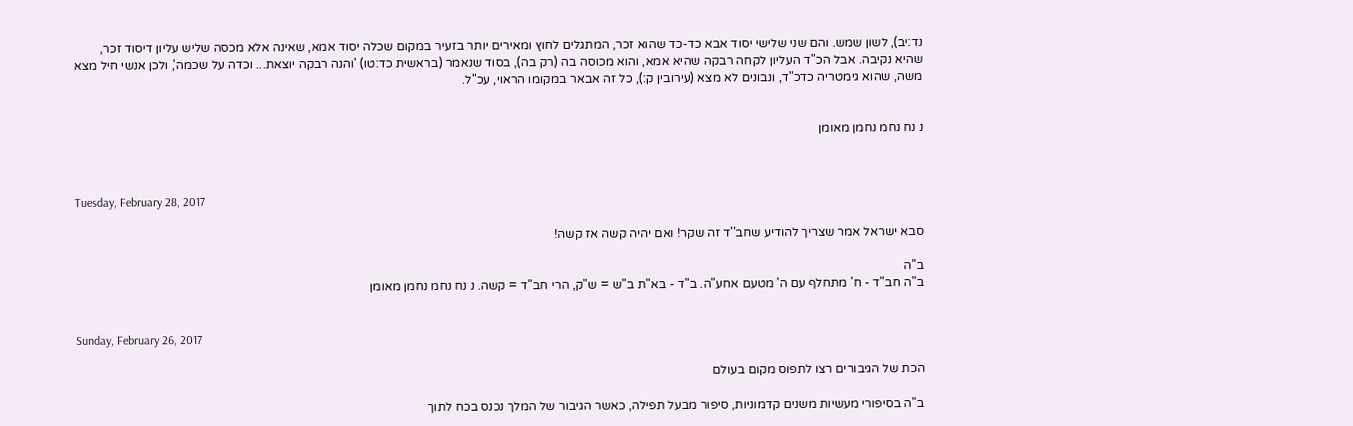נד:יב), לשון שמש. והם שני שלישי יסוד אבא כד-כד שהוא זכר, המתגלים לחוץ ומאירים יותר בזעיר במקום שכלה יסוד אמא, שאינה אלא מכסה שליש עליון דיסוד זכר, שהיא נקיבה. אבל הכ"ד העליון לקחה רבקה שהיא אמא, והוא מכוסה בה (רק בה), בסוד שנאמר (בראשית כד:טו) 'והנה רבקה יוצאת... וכדה על שכמה', ולכן אנשי חיל מצא משה, שהוא גימטריה כדכ"ד, ונבונים לא מצא (עירובין ק:), כל זה אבאר במקומו הראוי, עכ"ל.


נ נח נחמ נחמן מאומן



Tuesday, February 28, 2017

סבא ישראל אמר שצריך להודיע שחב''ד זה שקר! ואם יהיה קשה אז קשה!

ב"ה
ב"ה חב"ד - ח' מתחלף עם ה' מטעם אחע"ה. ב"ד - בא"ת ב"ש = ש"ק, הרי חב"ד = קשה. נ נח נחמ נחמן מאומן


Sunday, February 26, 2017

הכת של הגיבורים רצו לתפוס מקום בעולם

ב"ה בסיפורי מעשיות משנים קדמוניות, סיפור מבעל תפילה, כאשר הגיבור של המלך נכנס בכח לתוך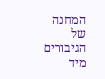המחנה של הגיבורים מיד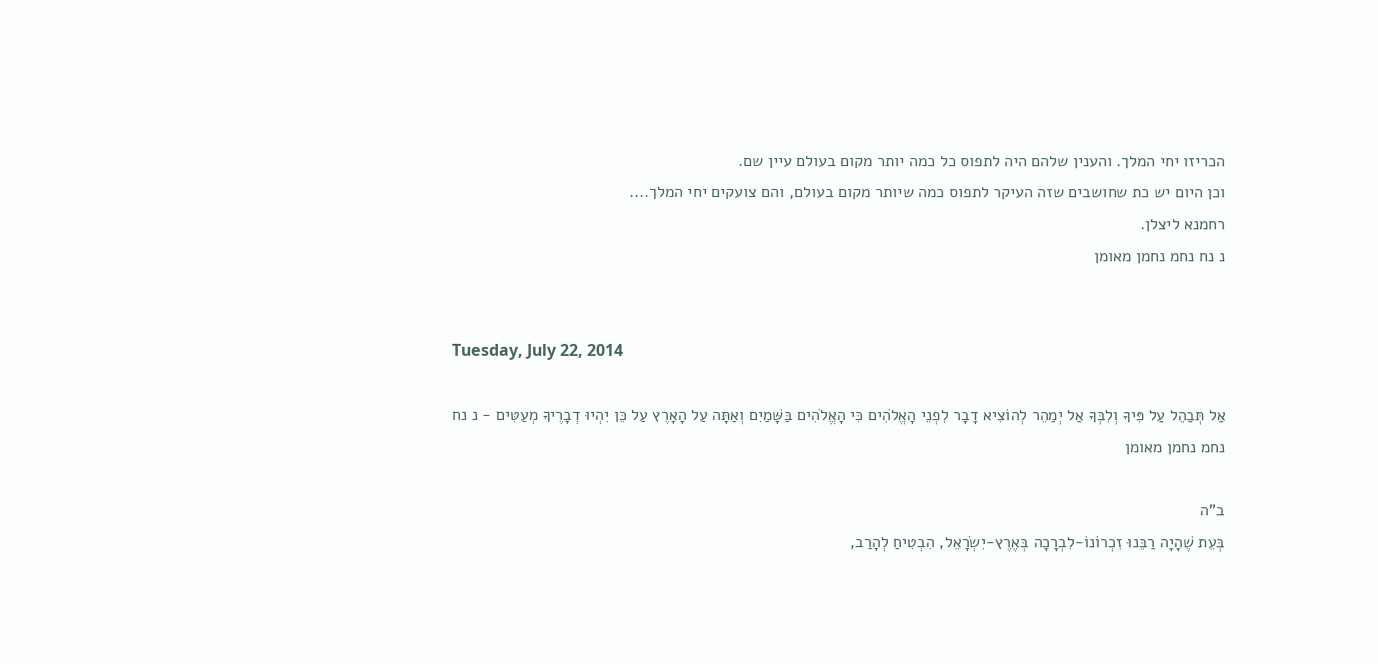הכריזו יחי המלך. והענין שלהם היה לתפוס כל כמה יותר מקום בעולם עיין שם.
וכן היום יש כת שחושבים שזה העיקר לתפוס כמה שיותר מקום בעולם, והם צועקים יחי המלך....
רחמנא ליצלן.
נ נח נחמ נחמן מאומן


Tuesday, July 22, 2014

אַל תְּבַהֵל עַל פִּיךָ וְלִבְּךָ אַל יְמַהֵר לְהוֹצִיא דָבָר לִפְנֵי הָאֱלֹהִים כִּי הָאֱלֹהִים בַּשָּׁמַיִם וְאַתָּה עַל הָאָרֶץ עַל כֵּן יִהְיוּ דְבָרֶיךָ מְעַטִּים - נ נח נחמ נחמן מאומן

ב"ה
בְּעֵת שֶׁהָיָה רַבֵּנוּ זִכְרוֹנוֹ-לִבְרָכָה בְּאֶרֶץ-יִשְׂרָאֵל, הִבְטִיחַ לְהָרַב,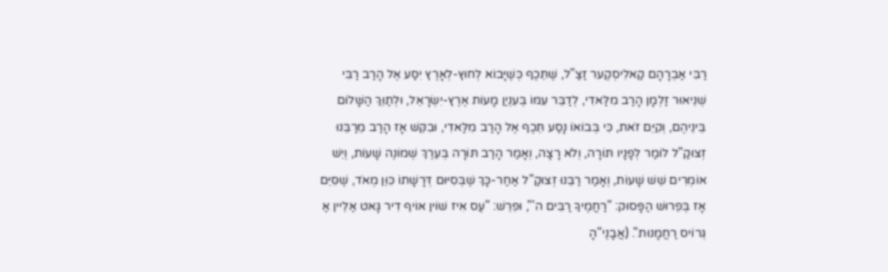רַבִּי אַבְרָהָם קַאלִיסְקֶער זַצַ"ל, שֶׁתֵּכֶף כְּשֶׁיָּבוֹא לְחוּץ-לְאָרֶץ יִסַּע אֶל הָרַב רַבִּי שְׁנֵיאוּר זַלְמָן הָרַב מִלַּאדִי, לְדַבֵּר עִמּוֹ בְּעִנְיַן מָעוֹת אֶרֶץ-יִשְׂרָאֵל, וּלְתַוֵּךְ הַשָּׁלוֹם בֵּינֵיהֶם, וְקִיֵּם זֹאת, כִּי בְּבוֹאוֹ נָסַע תֵּכֶף אֶל הָרַב מִלַּאדִי, וּבִקֵּשׁ אָז הָרַב מֵרַבֵּנוּ זְצוּקַ"ל לוֹמַר לְפָנָיו תּוֹרָה, וְלֹא רָצָה, וְאָמַר הָרַב תּוֹרָה בְּעֵרֶךְ שְׁמוֹנֶה שָׁעוֹת, וְיֵשׁ אוֹמְרִים שֵׁשׁ שָׁעוֹת, וְאָמַר רַבֵּנוּ זְצוּקַ"ל אַחַר-כָּךְ שֶׁבְּסִיּוּם דְּרָשָׁתוֹ כִּוֵּן מְאֹד, שֶׁסִּיֵּם אָז בְּפֵרוּשׁ הַפָּסוּק: "רַחֲמֶיךָ רַבִּים ה'", וּפִרֵשׁ: "עֶס אִיז שׁוֹין אוֹיף דִיר גָּאט אַלֵיין אַ גְּרוֹיס רַחֲמָנוּת". (אֲבָנֶי"הָ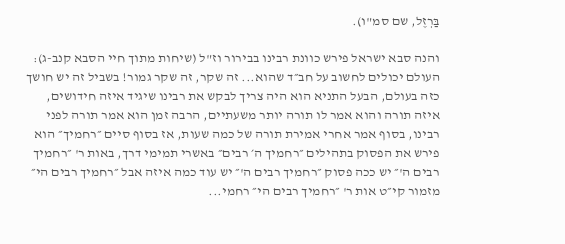בַּרְזֶל, שם סמ"ו).

והנה סבא ישראל פירש כוונת רבינו בבירור וז"ל (שיחות מתוך חיי הסבא קנב-ג):
העולם יכולים לחשוב על חב״ד שהוא... זה שקר, זה שקר גמור! בשביל זה יש חושך כזה בעולם, הבעל התניא הוא היה צריך לבקש את רבינו שיגיד איזה חידושים, איזה תורה והוא אמר לו תורה יותר משעתיים, הרבה זמן הוא אמר תורה לפני רבינו, בסוף אמר אחרי אמירת תורה של כמה שעות, אז בסוף סיים ״רחמיך״ הוא פירש את הפסוק בתהילים ״רחמיך ה׳ רבים״ באשרי תמימי דרך, באות ר' ״רחמיך רבים ה'״ יש ככה פסוק ״רחמיך רבים ה'״ יש עוד כמה איזה אבל ״רחמיך רבים הי״ מזמור קי״ט אות ר' ״רחמיך רבים הי״ רחמי...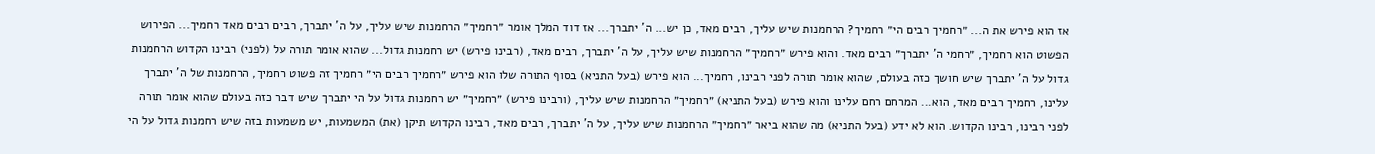אז הוא פירש את ה... ״רחמיך רבים הי״ רחמיך? הרחמנות שיש עליך, רבים מאד, כן יש... ה' יתברך... אז דוד המלך אומר ״רחמיך״ הרחמנות שיש עליך, על ה' יתברך, רבים רבים מאד רחמיך... הפירוש הפשוט הוא רחמיך, ״רחמי ה' יתברך״ רבים מאד. והוא פירש ״רחמיך״ הרחמנות שיש עליך, על ה' יתברך, רבים מאד, (רבינו פירש) יש רחמנות גדול... שהוא אומר תורה על (לפני) רבינו הקדוש הרחמנות גדול על ה' יתברך שיש חושך כזה בעולם, שהוא אומר תורה לפני רבינו, רחמיך... הוא פירש (בעל התניא) בסוף התורה שלו הוא פירש ״רחמיך רבים הי״ רחמיך זה פשוט רחמיך, הרחמנות של ה' יתברך עלינו, רחמיך רבים מאד, הוא... המרחם רחם עלינו והוא פירש (בעל התניא) ״רחמיך״ הרחמנות שיש עליך, (ורבינו פירש) ״רחמיך״ יש רחמנות גדול על הי יתברך שיש דבר כזה בעולם שהוא אומר תורה לפני רבינו, רבינו הקדוש. הוא לא ידע (בעל התניא) מה שהוא ביאר ״רחמיך״ הרחמנות שיש עליך, על ה' יתברך, רבים מאד, רבינו הקדוש תיקן (את) המשמעות, יש משמעות בזה שיש רחמנות גדול על הי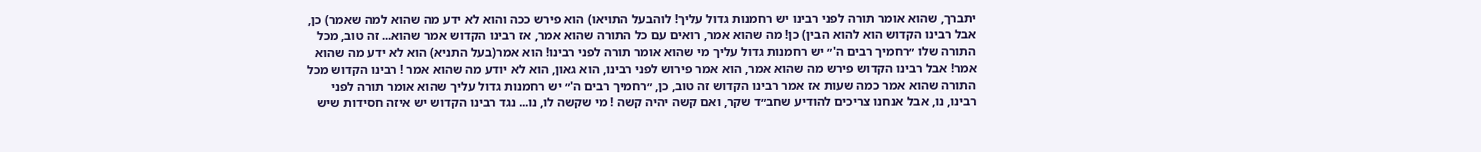יתברך, שהוא אומר תורה לפני רבינו יש רחמנות גדול עליך! לוהבעל התויאו) הוא פירש ככה והוא לא ידע מה שהוא למה שאמר) כן, אבל רבינו הקדוש הוא להוא הבין) כן! מה שהוא אמר, רואים עם כל התורה שהוא אמר, אז רבינו הקדוש אמר שהוא... זה טוב, מכל התורה שלו ״רחמיך רבים ה'״ יש רחמנות גדול עליך מי שהוא אומר תורה לפני רבינו! הוא אמר(בעל התניא) הוא לא ידע מה שהוא אמר! אבל רבינו הקדוש פירש מה שהוא אמר, הוא אמר פירוש לפני רבינו, הוא גאון, הוא לא יודע מה שהוא אמר ! רבינו הקדוש מכל התורה שהוא אמר כמה שעות אז אמר רבינו הקדוש זה טוב, כן, ״רחמיך רבים ה'״ יש רחמנות גדול עליך שהוא אומר תורה לפני רבינו, נו, אבל אנחנו צריכים להודיע שחב״ד שקר, ואם קשה יהיה קשה ! מי שקשה לו, נו... נגד רבינו הקדוש יש איזה חסידות שיש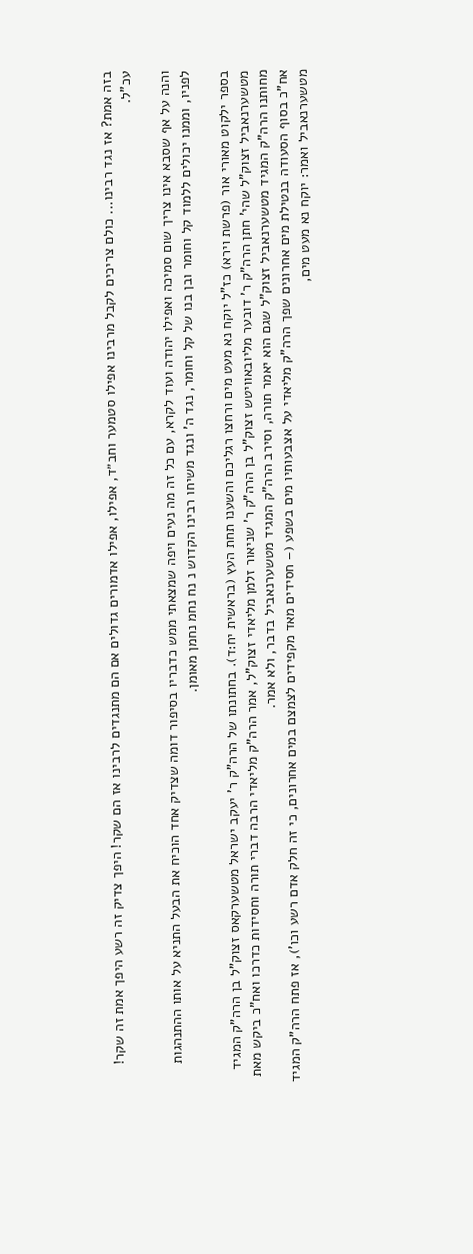בזה אמת? אז נגד רבינו... כולם צריכים לקבל מרבינו אפילו סטמער וחב״ד, אפילו, אפילו אדמורים גדולים אם הם מתנגדים לרבינו אז הם שקר! היפך צדיק זה רשע היפך אמת זה שקר! עכ"ל.

והנה על אף שסבא אינו צריך שום סמיכה ואפילו יהודה ועוד לקרא, עם כל זה מה נעים ויפה שמצאתי ממש כדבריו בסיפור דומה שצדיק אחד הוכיח את הבעל התניא על אותו ההתנהגות לפניו, וממנו יכולים ללמוד קל וחומר ובן בנו של קל וחומר, נגד ה' ונגד משיחו רבינו הקדוש נ נח נחמ נחמן מאומן.

בספר ילקוט מאורי אור (פרשת וירא) כז"ל יוקח נא מעט מים ורחצו רגליכם והשענו תחת העץ (בראשית יח:ד). בחתונתו של הרה"ק ר' יעקב ישראל מטשערקאס זצוק"ל בן הרה"ק המגיד מטשערנאביל זצוק"ל שהי' חתן הרה"ק ר' דובער מליובאוויטש זצוק"ל בן הרה"ק ר' שניאור זלמן מליאדי זצוק"ל, אמר הרה"ק מליאדי הרבה דברי תורה וחסידות כדרכו ואח"כ ביקש מאת מחותנו הרה"ק המגיד מטשערנאביל זצוק"ל שגם הוא יאמר תורה, וסירב הרה"ק המגיד מטשערנאביל בדבר, ולא אמר.
אח"כ בסוף הסעודה בנטילת מים אחרונים שפך הרה"ק מליאדי על אצבעותיו מים בשפע (– חסידים מאד מקפידים לצמצם במים אחרונים, כי זה חלק אדם רשע וכו'), אז פתח הרה"ק המגיד מטשערנאביל ואמר: יוקח נא מעט מים,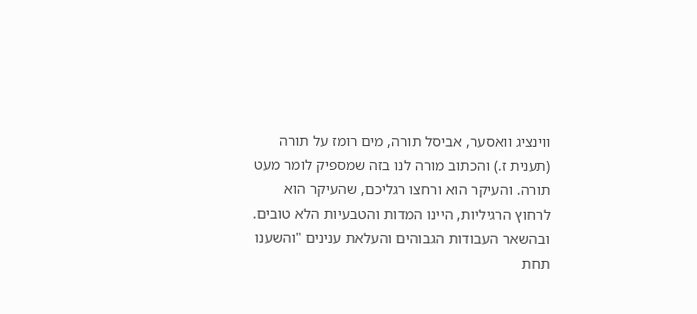ווינציג וואסער, אביסל תורה, מים רומז על תורה (תענית ז.) והכתוב מורה לנו בזה שמספיק לומר מעט תורה. והעיקר הוא ורחצו רגליכם, שהעיקר הוא לרחוץ הרגיליות, היינו המדות והטבעיות הלא טובים. ובהשאר העבודות הגבוהים והעלאת ענינים "והשענו תחת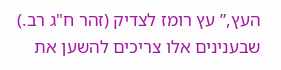העץ,” עץ רומז לצדיק (זהר ח"ג רב.) שבענינים אלו צריכים להשען את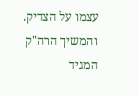עצמו על הצדיק.
והמשיך הרה"ק המגיד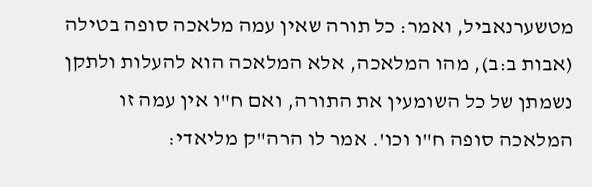מטשערנאביל, ואמר: כל תורה שאין עמה מלאכה סופה בטילה (אבות ב:ב), מהו המלאכה, אלא המלאכה הוא להעלות ולתקן נשמתן של כל השומעין את התורה, ואם ח"ו אין עמה זו המלאכה סופה ח"ו וכו'. אמר לו הרה"ק מליאדי: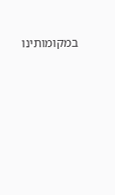במקומותינו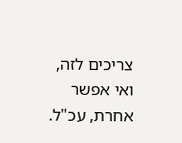צריכים לזה, ואי אפשר אחרת, עכ"ל.